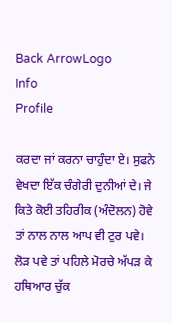Back ArrowLogo
Info
Profile

ਕਰਦਾ ਜਾਂ ਕਰਨਾ ਚਾਹੁੰਦਾ ਏ। ਸੁਫਨੇ ਵੇਖਦਾ ਇੱਕ ਚੰਗੇਰੀ ਦੁਨੀਆਂ ਦੇ। ਜੇ ਕਿਤੇ ਕੋਈ ਤਹਿਰੀਕ (ਅੰਦੋਲਨ) ਹੋਵੇ ਤਾਂ ਨਾਲ ਨਾਲ ਆਪ ਵੀ ਟੁਰ ਪਵੇ। ਲੋੜ ਪਵੇ ਤਾਂ ਪਹਿਲੇ ਮੋਰਚੇ ਅੱਪੜ ਕੇ ਹਥਿਆਰ ਚੁੱਕ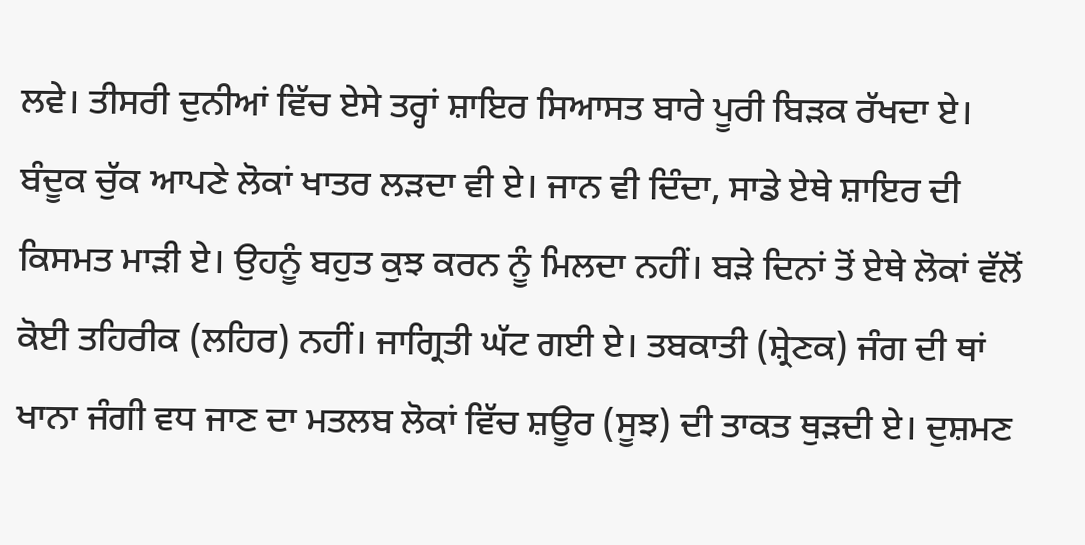ਲਵੇ। ਤੀਸਰੀ ਦੁਨੀਆਂ ਵਿੱਚ ਏਸੇ ਤਰ੍ਹਾਂ ਸ਼ਾਇਰ ਸਿਆਸਤ ਬਾਰੇ ਪੂਰੀ ਬਿੜਕ ਰੱਖਦਾ ਏ। ਬੰਦੂਕ ਚੁੱਕ ਆਪਣੇ ਲੋਕਾਂ ਖਾਤਰ ਲੜਦਾ ਵੀ ਏ। ਜਾਨ ਵੀ ਦਿੰਦਾ, ਸਾਡੇ ਏਥੇ ਸ਼ਾਇਰ ਦੀ ਕਿਸਮਤ ਮਾੜੀ ਏ। ਉਹਨੂੰ ਬਹੁਤ ਕੁਝ ਕਰਨ ਨੂੰ ਮਿਲਦਾ ਨਹੀਂ। ਬੜੇ ਦਿਨਾਂ ਤੋਂ ਏਥੇ ਲੋਕਾਂ ਵੱਲੋਂ ਕੋਈ ਤਹਿਰੀਕ (ਲਹਿਰ) ਨਹੀਂ। ਜਾਗ੍ਰਿਤੀ ਘੱਟ ਗਈ ਏ। ਤਬਕਾਤੀ (ਸ਼੍ਰੇਣਕ) ਜੰਗ ਦੀ ਥਾਂ ਖਾਨਾ ਜੰਗੀ ਵਧ ਜਾਣ ਦਾ ਮਤਲਬ ਲੋਕਾਂ ਵਿੱਚ ਸ਼ਊਰ (ਸੂਝ) ਦੀ ਤਾਕਤ ਥੁੜਦੀ ਏ। ਦੁਸ਼ਮਣ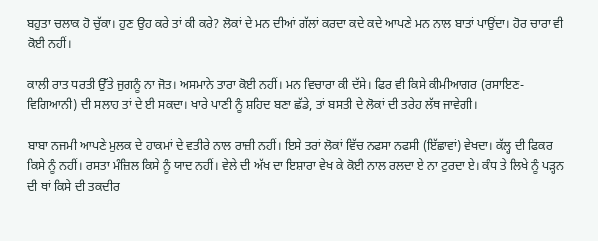ਬਹੁਤਾ ਚਲਾਕ ਹੋ ਚੁੱਕਾ। ਹੁਣ ਉਹ ਕਰੇ ਤਾਂ ਕੀ ਕਰੇ? ਲੋਕਾਂ ਦੇ ਮਨ ਦੀਆਂ ਗੱਲਾਂ ਕਰਦਾ ਕਦੇ ਕਦੇ ਆਪਣੇ ਮਨ ਨਾਲ ਬਾਤਾਂ ਪਾਉਂਦਾ। ਹੋਰ ਚਾਰਾ ਵੀ ਕੋਈ ਨਹੀਂ।

ਕਾਲੀ ਰਾਤ ਧਰਤੀ ਉੱਤੇ ਜੁਗਨੂੰ ਨਾ ਜੋਤ। ਅਸਮਾਨੇ ਤਾਰਾ ਕੋਈ ਨਹੀਂ। ਮਨ ਵਿਚਾਰਾ ਕੀ ਦੱਸੇ। ਫਿਰ ਵੀ ਕਿਸੇ ਕੀਮੀਆਗਰ (ਰਸਾਇਣ-ਵਿਗਿਆਨੀ) ਦੀ ਸਲਾਹ ਤਾਂ ਦੇ ਈ ਸਕਦਾ। ਖਾਰੇ ਪਾਣੀ ਨੂੰ ਸ਼ਹਿਦ ਬਣਾ ਛੱਡੇ, ਤਾਂ ਬਸਤੀ ਦੇ ਲੋਕਾਂ ਦੀ ਤਰੇਹ ਲੱਥ ਜਾਵੇਗੀ।

ਬਾਬਾ ਨਜਮੀ ਆਪਣੇ ਮੁਲਕ ਦੇ ਹਾਕਮਾਂ ਦੇ ਵਤੀਰੇ ਨਾਲ ਰਾਜ਼ੀ ਨਹੀਂ। ਇਸੇ ਤਰਾਂ ਲੋਕਾਂ ਵਿੱਚ ਨਫਸਾ ਨਫਸੀ (ਇੱਛਾਵਾਂ) ਵੇਖਦਾ। ਕੱਲ੍ਹ ਦੀ ਫਿਕਰ ਕਿਸੇ ਨੂੰ ਨਹੀਂ। ਰਸਤਾ ਮੰਜ਼ਿਲ ਕਿਸੇ ਨੂੰ ਯਾਦ ਨਹੀਂ। ਵੇਲੇ ਦੀ ਅੱਖ ਦਾ ਇਸ਼ਾਰਾ ਵੇਖ ਕੇ ਕੋਈ ਨਾਲ ਰਲਦਾ ਏ ਨਾ ਟੁਰਦਾ ਏ। ਕੰਧ ਤੇ ਲਿਖੇ ਨੂੰ ਪੜ੍ਹਨ ਦੀ ਥਾਂ ਕਿਸੇ ਦੀ ਤਕਦੀਰ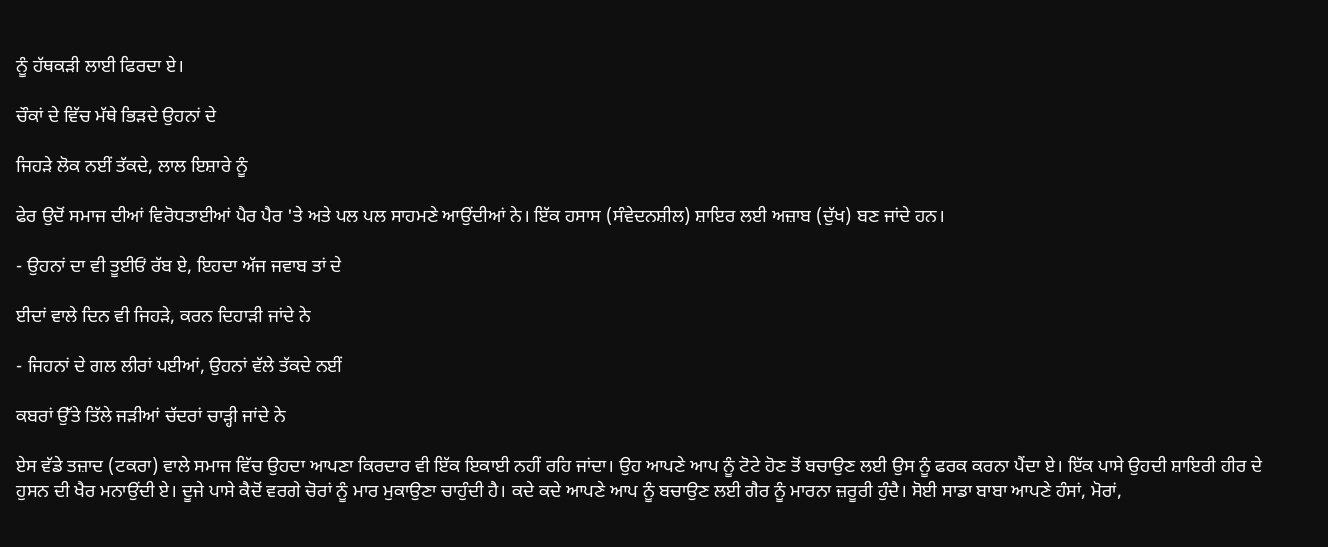ਨੂੰ ਹੱਥਕੜੀ ਲਾਈ ਫਿਰਦਾ ਏ।

ਚੌਕਾਂ ਦੇ ਵਿੱਚ ਮੱਥੇ ਭਿੜਦੇ ਉਹਨਾਂ ਦੇ

ਜਿਹੜੇ ਲੋਕ ਨਈਂ ਤੱਕਦੇ, ਲਾਲ ਇਸ਼ਾਰੇ ਨੂੰ

ਫੇਰ ਉਦੋਂ ਸਮਾਜ ਦੀਆਂ ਵਿਰੋਧਤਾਈਆਂ ਪੈਰ ਪੈਰ 'ਤੇ ਅਤੇ ਪਲ ਪਲ ਸਾਹਮਣੇ ਆਉਂਦੀਆਂ ਨੇ। ਇੱਕ ਹਸਾਸ (ਸੰਵੇਦਨਸ਼ੀਲ) ਸ਼ਾਇਰ ਲਈ ਅਜ਼ਾਬ (ਦੁੱਖ) ਬਣ ਜਾਂਦੇ ਹਨ।

- ਉਹਨਾਂ ਦਾ ਵੀ ਤੂਈਓਂ ਰੱਬ ਏ, ਇਹਦਾ ਅੱਜ ਜਵਾਬ ਤਾਂ ਦੇ

ਈਦਾਂ ਵਾਲੇ ਦਿਨ ਵੀ ਜਿਹੜੇ, ਕਰਨ ਦਿਹਾੜੀ ਜਾਂਦੇ ਨੇ

- ਜਿਹਨਾਂ ਦੇ ਗਲ ਲੀਰਾਂ ਪਈਆਂ, ਉਹਨਾਂ ਵੱਲੇ ਤੱਕਦੇ ਨਈਂ

ਕਬਰਾਂ ਉੱਤੇ ਤਿੱਲੇ ਜੜੀਆਂ ਚੱਦਰਾਂ ਚਾੜ੍ਹੀ ਜਾਂਦੇ ਨੇ

ਏਸ ਵੱਡੇ ਤਜ਼ਾਦ (ਟਕਰਾ) ਵਾਲੇ ਸਮਾਜ ਵਿੱਚ ਉਹਦਾ ਆਪਣਾ ਕਿਰਦਾਰ ਵੀ ਇੱਕ ਇਕਾਈ ਨਹੀਂ ਰਹਿ ਜਾਂਦਾ। ਉਹ ਆਪਣੇ ਆਪ ਨੂੰ ਟੋਟੇ ਹੋਣ ਤੋਂ ਬਚਾਉਣ ਲਈ ਉਸ ਨੂੰ ਫਰਕ ਕਰਨਾ ਪੈਂਦਾ ਏ। ਇੱਕ ਪਾਸੇ ਉਹਦੀ ਸ਼ਾਇਰੀ ਹੀਰ ਦੇ ਹੁਸਨ ਦੀ ਖੈਰ ਮਨਾਉਂਦੀ ਏ। ਦੂਜੇ ਪਾਸੇ ਕੈਦੋਂ ਵਰਗੇ ਚੋਰਾਂ ਨੂੰ ਮਾਰ ਮੁਕਾਉਣਾ ਚਾਹੁੰਦੀ ਹੈ। ਕਦੇ ਕਦੇ ਆਪਣੇ ਆਪ ਨੂੰ ਬਚਾਉਣ ਲਈ ਗੈਰ ਨੂੰ ਮਾਰਨਾ ਜ਼ਰੂਰੀ ਹੁੰਦੈ। ਸੋਈ ਸਾਡਾ ਬਾਬਾ ਆਪਣੇ ਹੰਸਾਂ, ਮੋਰਾਂ,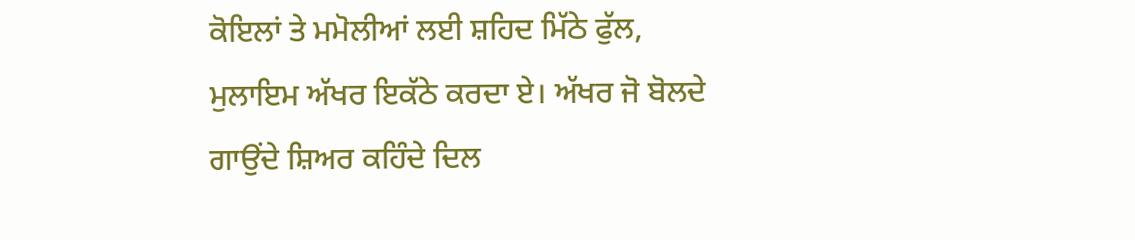ਕੋਇਲਾਂ ਤੇ ਮਮੋਲੀਆਂ ਲਈ ਸ਼ਹਿਦ ਮਿੱਠੇ ਫੁੱਲ, ਮੁਲਾਇਮ ਅੱਖਰ ਇਕੱਠੇ ਕਰਦਾ ਏ। ਅੱਖਰ ਜੋ ਬੋਲਦੇ ਗਾਉਂਦੇ ਸ਼ਿਅਰ ਕਹਿੰਦੇ ਦਿਲ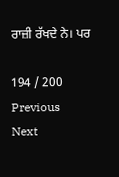ਰਾਜ਼ੀ ਰੱਖਦੇ ਨੇ। ਪਰ

194 / 200
Previous
Next